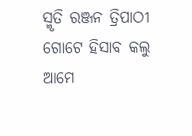ସ୍ମୃତି ରଞ୍ଜନ ତ୍ରିପାଠୀ
ଗୋଟେ ହିସାବ କଲୁ
ଆମେ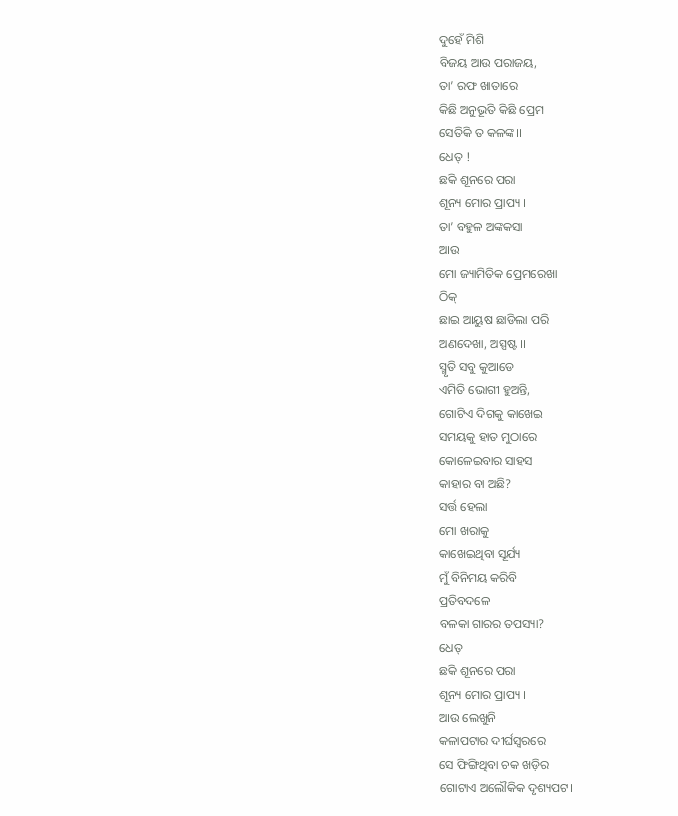ଦୁହେଁ ମିଶି
ବିଜୟ ଆଉ ପରାଜୟ,
ତା’ ରଫ ଖାତାରେ
କିଛି ଅନୁଭୂତି କିଛି ପ୍ରେମ
ସେତିକି ତ କଳଙ୍କ।।
ଧେତ୍ !
ଛକି ଶୂନରେ ପରା
ଶୂନ୍ୟ ମୋର ପ୍ରାପ୍ୟ ।
ତା’ ବହୁଳ ଅଙ୍କକସା
ଆଉ
ମୋ ଜ୍ୟାମିତିକ ପ୍ରେମରେଖା
ଠିକ୍
ଛାଇ ଆୟୁଷ ଛାଡିଲା ପରି
ଅଣଦେଖା, ଅସ୍ପଷ୍ଟ ।।
ସ୍ମୃତି ସବୁ କୁଆଡେ
ଏମିତି ଭୋଗୀ ହୁଅନ୍ତି,
ଗୋଟିଏ ଦିଗକୁ କାଖେଇ
ସମୟକୁ ହାତ ମୁଠାରେ
କୋଳେଇବାର ସାହସ
କାହାର ବା ଅଛି?
ସର୍ତ୍ତ ହେଲା
ମୋ ଖରାକୁ
କାଖେଇଥିବା ସୂର୍ଯ୍ୟ
ମୁଁ ବିନିମୟ କରିବି
ପ୍ରତିବଦଳେ
ବଳକା ଗାରର ତପସ୍ୟା?
ଧେତ୍
ଛକି ଶୂନରେ ପରା
ଶୂନ୍ୟ ମୋର ପ୍ରାପ୍ୟ ।
ଆଉ ଲେଖୁନି
କଳାପଟାର ଦୀର୍ଘସ୍ଵରରେ
ସେ ଫିଙ୍ଗିଥିବା ଚକ ଖଡ଼ିର
ଗୋଟାଏ ଅଲୌକିକ ଦୃଶ୍ୟପଟ।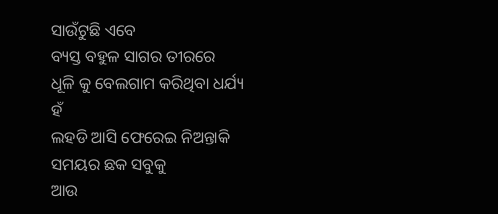ସାଉଁଟୁଛି ଏବେ
ବ୍ୟସ୍ତ ବହୁଳ ସାଗର ତୀରରେ
ଧୂଳି କୁ ବେଲଗାମ କରିଥିବା ଧର୍ଯ୍ୟ
ହଁ
ଲହଡି ଆସି ଫେରେଇ ନିଅନ୍ତାକି
ସମୟର ଛକ ସବୁକୁ
ଆଉ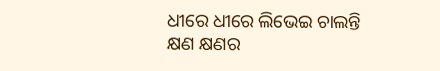ଧୀରେ ଧୀରେ ଲିଭେଇ ଚାଲନ୍ତି
କ୍ଷଣ କ୍ଷଣର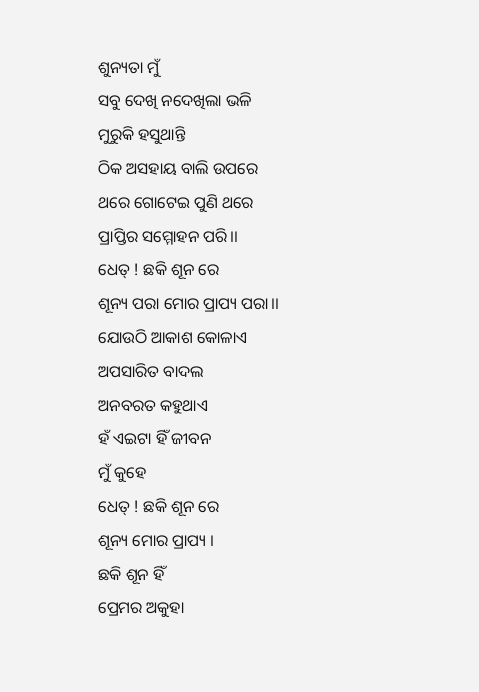ଶୁନ୍ୟତା ମୁଁ
ସବୁ ଦେଖି ନଦେଖିଲା ଭଳି
ମୁରୁକି ହସୁଥାନ୍ତି
ଠିକ ଅସହାୟ ବାଲି ଉପରେ
ଥରେ ଗୋଟେଇ ପୁଣି ଥରେ
ପ୍ରାପ୍ତିର ସମ୍ମୋହନ ପରି।।
ଧେତ୍ ! ଛକି ଶୂନ ରେ
ଶୂନ୍ୟ ପରା ମୋର ପ୍ରାପ୍ୟ ପରା।।
ଯୋଉଠି ଆକାଶ କୋଳାଏ
ଅପସାରିତ ବାଦଲ
ଅନବରତ କହୁଥାଏ
ହଁ ଏଇଟା ହିଁ ଜୀବନ
ମୁଁ କୁହେ
ଧେତ୍ ! ଛକି ଶୂନ ରେ
ଶୂନ୍ୟ ମୋର ପ୍ରାପ୍ୟ ।
ଛକି ଶୂନ ହିଁ
ପ୍ରେମର ଅକୁହା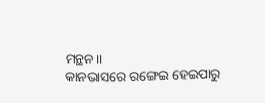ମନ୍ଥନ।।
କାନଭାସରେ ରଙ୍ଗେଇ ହେଇପାରୁ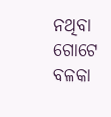ନଥିବା
ଗୋଟେ ବଳକା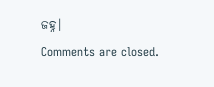ଜହ୍ନ।
Comments are closed.